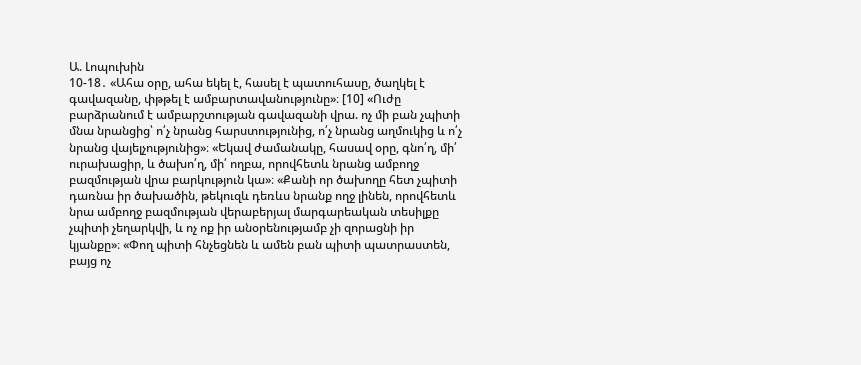Ա. Լոպուխին
10-18․ «Ահա օրը, ահա եկել է, հասել է պատուհասը, ծաղկել է գավազանը, փթթել է ամբարտավանությունը»։ [10] «Ուժը բարձրանում է ամբարշտության գավազանի վրա. ոչ մի բան չպիտի մնա նրանցից՝ ո՛չ նրանց հարստությունից, ո՛չ նրանց աղմուկից և ո՛չ նրանց վայելչությունից»։ «Եկավ ժամանակը, հասավ օրը, գնո՛ղ, մի՛ ուրախացիր, և ծախո՛ղ, մի՛ ողբա, որովհետև նրանց ամբողջ բազմության վրա բարկություն կա»։ «Քանի որ ծախողը հետ չպիտի դառնա իր ծախածին, թեկուզև դեռևս նրանք ողջ լինեն, որովհետև նրա ամբողջ բազմության վերաբերյալ մարգարեական տեսիլքը չպիտի չեղարկվի, և ոչ ոք իր անօրենությամբ չի զորացնի իր կյանքը»։ «Փող պիտի հնչեցնեն և ամեն բան պիտի պատրաստեն, բայց ոչ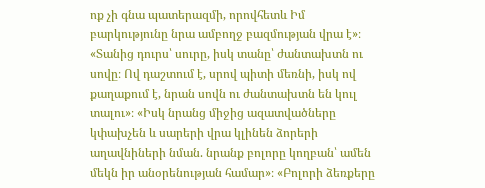ոք չի գնա պատերազմի, որովհետև Իմ բարկությունը նրա ամբողջ բազմության վրա է»։ «Տանից դուրս՝ սուրը, իսկ տանը՝ ժանտախտն ու սովը։ Ով դաշտում է, սրով պիտի մեռնի, իսկ ով քաղաքում է, նրան սովն ու ժանտախտն են կուլ տալու»։ «Իսկ նրանց միջից ազատվածները կփախչեն և սարերի վրա կլինեն ձորերի աղավնիների նման. նրանք բոլորը կողբան՝ ամեն մեկն իր անօրենության համար»։ «Բոլորի ձեռքերը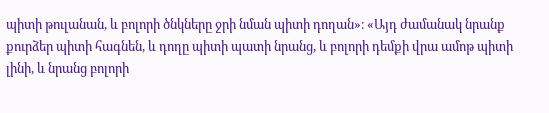պիտի թուլանան, և բոլորի ծնկները ջրի նման պիտի դողան»։ «Այդ ժամանակ նրանք քուրձեր պիտի հագնեն, և դողը պիտի պատի նրանց, և բոլորի դեմքի վրա ամոթ պիտի լինի, և նրանց բոլորի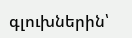գլուխներին՝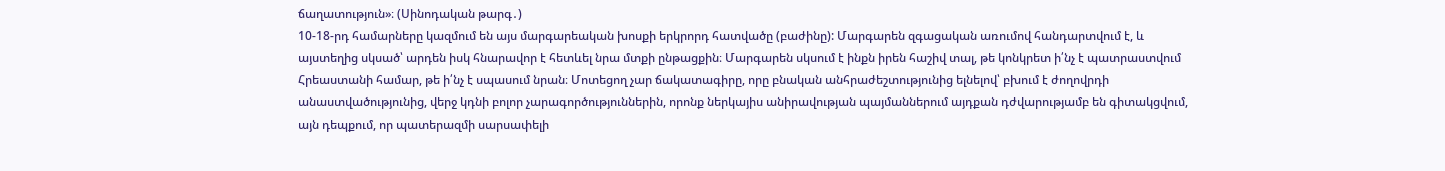ճաղատություն»։ (Սինոդական թարգ․)
10-18-րդ համարները կազմում են այս մարգարեական խոսքի երկրորդ հատվածը (բաժինը): Մարգարեն զգացական առումով հանդարտվում է, և այստեղից սկսած՝ արդեն իսկ հնարավոր է հետևել նրա մտքի ընթացքին։ Մարգարեն սկսում է ինքն իրեն հաշիվ տալ, թե կոնկրետ ի՛նչ է պատրաստվում Հրեաստանի համար, թե ի՛նչ է սպասում նրան։ Մոտեցող չար ճակատագիրը, որը բնական անհրաժեշտությունից ելնելով՝ բխում է ժողովրդի անաստվածությունից, վերջ կդնի բոլոր չարագործություններին, որոնք ներկայիս անիրավության պայմաններում այդքան դժվարությամբ են գիտակցվում, այն դեպքում, որ պատերազմի սարսափելի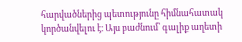հարվածներից պետությունը հիմնահատակ կործանվելու է։ Այս բաժնում՝ գալիք աղետի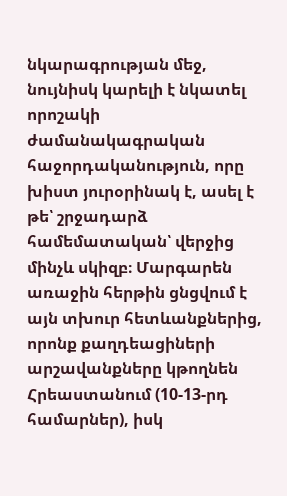նկարագրության մեջ, նույնիսկ կարելի է նկատել որոշակի ժամանակագրական հաջորդականություն, որը խիստ յուրօրինակ է, ասել է թե՝ շրջադարձ համեմատական՝ վերջից մինչև սկիզբ։ Մարգարեն առաջին հերթին ցնցվում է այն տխուր հետևանքներից, որոնք քաղդեացիների արշավանքները կթողնեն Հրեաստանում (10-13-րդ համարներ), իսկ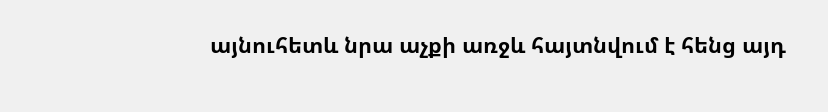այնուհետև նրա աչքի առջև հայտնվում է հենց այդ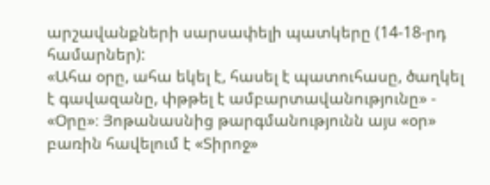արշավանքների սարսափելի պատկերը (14-18-րդ համարներ):
«Ահա օրը, ահա եկել է, հասել է պատուհասը, ծաղկել է գավազանը, փթթել է ամբարտավանությունը» - «Օրը»։ Յոթանասնից թարգմանությունն այս «օր» բառին հավելում է «Տիրոջ»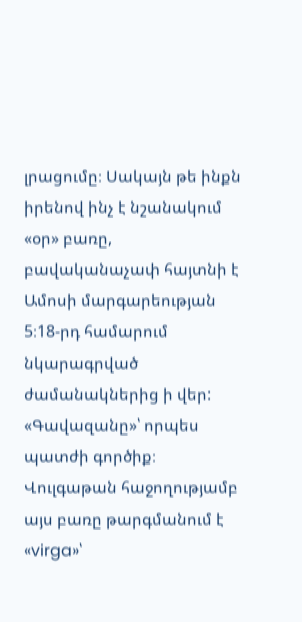լրացումը։ Սակայն թե ինքն իրենով ինչ է նշանակում «օր» բառը, բավականաչափ հայտնի է Ամոսի մարգարեության 5։18-րդ համարում նկարագրված ժամանակներից ի վեր:
«Գավազանը»՝ որպես պատժի գործիք։ Վուլգաթան հաջողությամբ այս բառը թարգմանում է «virga»՝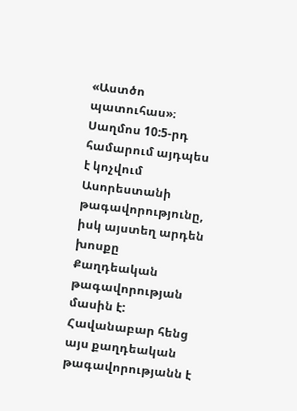«Աստծո պատուհաս»։ Սաղմոս 10:5-րդ համարում այդպես է կոչվում Ասորեստանի թագավորությունը, իսկ այստեղ արդեն խոսքը Քաղդեական թագավորության մասին է: Հավանաբար հենց այս քաղդեական թագավորությանն է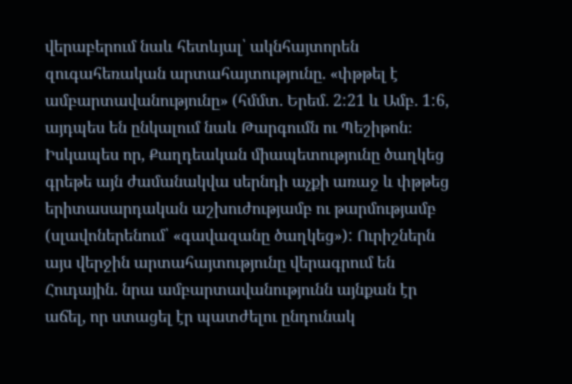վերաբերում նաև հետևյալ՝ ակնհայտորեն զուգահեռական արտահայտությունը. «փթթել է ամբարտավանությունը» (հմմտ․ Երեմ․ 2:21 և Ամբ․ 1:6, այդպես են ընկալում նաև Թարգումն ու Պեշիթոն։ Իսկապես որ, Քաղդեական միապետությունը ծաղկեց գրեթե այն ժամանակվա սերնդի աչքի առաջ և փթթեց երիտասարդական աշխուժությամբ ու թարմությամբ (սլավոներենում՝ «գավազանը ծաղկեց»): Ուրիշներն այս վերջին արտահայտությունը վերագրում են Հուդային. նրա ամբարտավանությունն այնքան էր աճել, որ ստացել էր պատժելու ընդունակ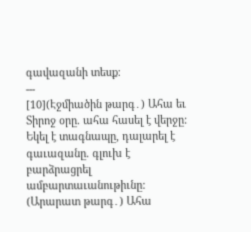գավազանի տեսք։
---
[10](Էջմիածին թարգ․) Ահա եւ Տիրոջ օրը. ահա հասել է վերջը: Եկել է տագնապը, դալարել է գաւազանը. գլուխ է բարձրացրել ամբարտաւանութիւնը:
(Արարատ թարգ․) Ահա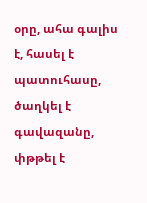օրը, ահա գալիս է, հասել է պատուհասը, ծաղկել է գավազանը, փթթել է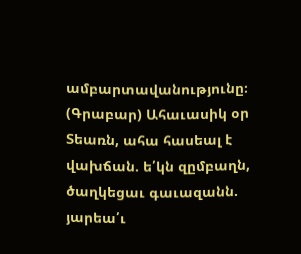ամբարտավանությունը։
(Գրաբար) Ահաւասիկ օր Տեառն, ահա հասեալ է վախճան. ե՛կն զըմբաղն, ծաղկեցաւ գաւազանն. յարեա՛ւ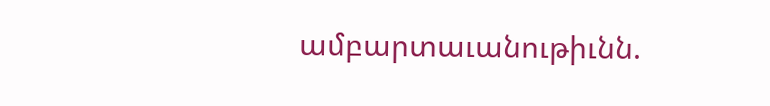ամբարտաւանութիւնն.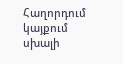Հաղորդում կայքում սխալի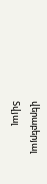վերաբերյալ
Տվյալ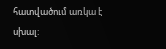հատվածում առկա է սխալ: